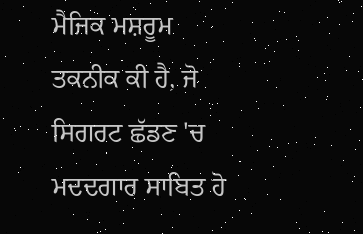ਮੈਜਿਕ ਮਸ਼ਰੂਮ ਤਕਨੀਕ ਕੀ ਹੈ, ਜੋ ਸਿਗਰਟ ਛੱਡਣ 'ਚ ਮਦਦਗਾਰ ਸਾਬਿਤ ਹੋ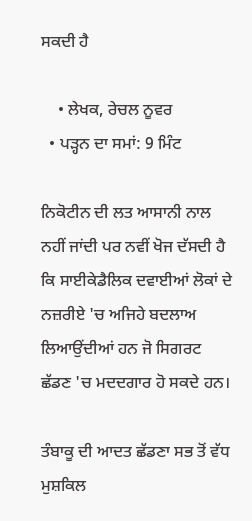ਸਕਦੀ ਹੈ

    • ਲੇਖਕ, ਰੇਚਲ ਨੂਵਰ
  • ਪੜ੍ਹਨ ਦਾ ਸਮਾਂ: 9 ਮਿੰਟ

ਨਿਕੋਟੀਨ ਦੀ ਲਤ ਆਸਾਨੀ ਨਾਲ ਨਹੀਂ ਜਾਂਦੀ ਪਰ ਨਵੀਂ ਖੋਜ ਦੱਸਦੀ ਹੈ ਕਿ ਸਾਈਕੇਡੈਲਿਕ ਦਵਾਈਆਂ ਲੋਕਾਂ ਦੇ ਨਜ਼ਰੀਏ 'ਚ ਅਜਿਹੇ ਬਦਲਾਅ ਲਿਆਉਂਦੀਆਂ ਹਨ ਜੋ ਸਿਗਰਟ ਛੱਡਣ 'ਚ ਮਦਦਗਾਰ ਹੋ ਸਕਦੇ ਹਨ।

ਤੰਬਾਕੂ ਦੀ ਆਦਤ ਛੱਡਣਾ ਸਭ ਤੋਂ ਵੱਧ ਮੁਸ਼ਕਿਲ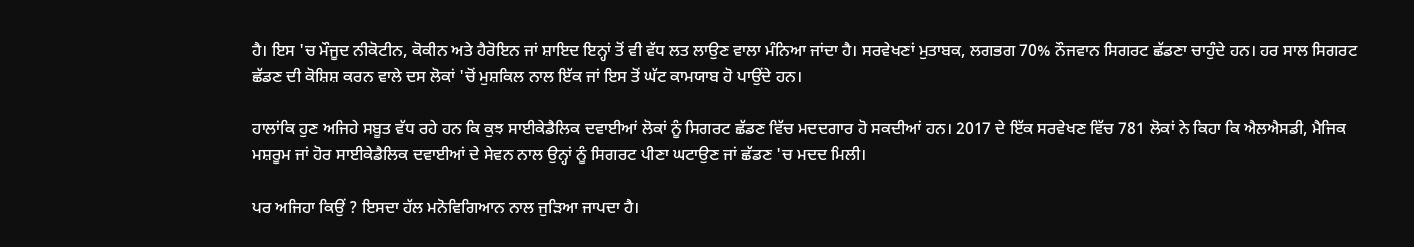ਹੈ। ਇਸ 'ਚ ਮੌਜੂਦ ਨੀਕੋਟੀਨ, ਕੋਕੀਨ ਅਤੇ ਹੈਰੋਇਨ ਜਾਂ ਸ਼ਾਇਦ ਇਨ੍ਹਾਂ ਤੋਂ ਵੀ ਵੱਧ ਲਤ ਲਾਉਣ ਵਾਲਾ ਮੰਨਿਆ ਜਾਂਦਾ ਹੈ। ਸਰਵੇਖਣਾਂ ਮੁਤਾਬਕ, ਲਗਭਗ 70% ਨੌਜਵਾਨ ਸਿਗਰਟ ਛੱਡਣਾ ਚਾਹੁੰਦੇ ਹਨ। ਹਰ ਸਾਲ ਸਿਗਰਟ ਛੱਡਣ ਦੀ ਕੋਸ਼ਿਸ਼ ਕਰਨ ਵਾਲੇ ਦਸ ਲੋਕਾਂ 'ਚੋਂ ਮੁਸ਼ਕਿਲ ਨਾਲ ਇੱਕ ਜਾਂ ਇਸ ਤੋਂ ਘੱਟ ਕਾਮਯਾਬ ਹੋ ਪਾਉਂਦੇ ਹਨ।

ਹਾਲਾਂਕਿ ਹੁਣ ਅਜਿਹੇ ਸਬੂਤ ਵੱਧ ਰਹੇ ਹਨ ਕਿ ਕੁਝ ਸਾਈਕੇਡੈਲਿਕ ਦਵਾਈਆਂ ਲੋਕਾਂ ਨੂੰ ਸਿਗਰਟ ਛੱਡਣ ਵਿੱਚ ਮਦਦਗਾਰ ਹੋ ਸਕਦੀਆਂ ਹਨ। 2017 ਦੇ ਇੱਕ ਸਰਵੇਖਣ ਵਿੱਚ 781 ਲੋਕਾਂ ਨੇ ਕਿਹਾ ਕਿ ਐਲਐਸਡੀ, ਮੈਜਿਕ ਮਸ਼ਰੂਮ ਜਾਂ ਹੋਰ ਸਾਈਕੇਡੈਲਿਕ ਦਵਾਈਆਂ ਦੇ ਸੇਵਨ ਨਾਲ ਉਨ੍ਹਾਂ ਨੂੰ ਸਿਗਰਟ ਪੀਣਾ ਘਟਾਉਣ ਜਾਂ ਛੱਡਣ 'ਚ ਮਦਦ ਮਿਲੀ।

ਪਰ ਅਜਿਹਾ ਕਿਉਂ ? ਇਸਦਾ ਹੱਲ ਮਨੋਵਿਗਿਆਨ ਨਾਲ ਜੁੜਿਆ ਜਾਪਦਾ ਹੈ।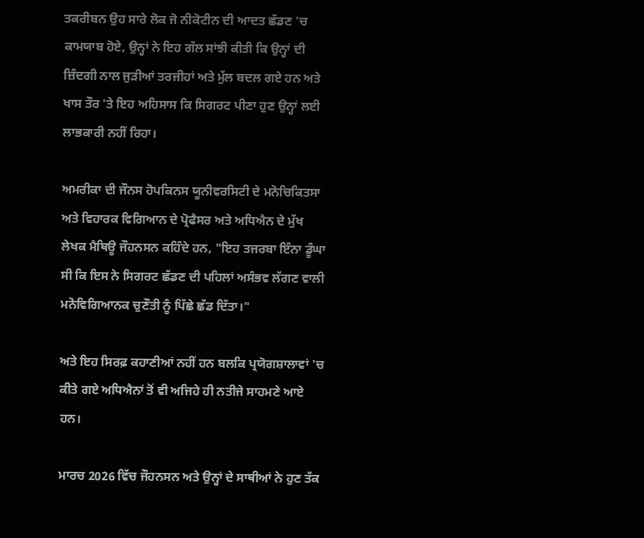ਤਕਰੀਬਨ ਉਹ ਸਾਰੇ ਲੋਕ ਜੋ ਨੀਕੋਟੀਨ ਦੀ ਆਦਤ ਛੱਡਣ 'ਚ ਕਾਮਯਾਬ ਹੋਏ, ਉਨ੍ਹਾਂ ਨੇ ਇਹ ਗੱਲ ਸਾਂਝੀ ਕੀਤੀ ਕਿ ਉਨ੍ਹਾਂ ਦੀ ਜ਼ਿੰਦਗੀ ਨਾਲ ਜੁੜੀਆਂ ਤਰਜੀਹਾਂ ਅਤੇ ਮੁੱਲ ਬਦਲ ਗਏ ਹਨ ਅਤੇ ਖਾਸ ਤੌਰ 'ਤੇ ਇਹ ਅਹਿਸਾਸ ਕਿ ਸਿਗਰਟ ਪੀਣਾ ਹੁਣ ਉਨ੍ਹਾਂ ਲਈ ਲਾਭਕਾਰੀ ਨਹੀਂ ਰਿਹਾ।

ਅਮਰੀਕਾ ਦੀ ਜੌਨਸ ਹੋਪਕਿਨਸ ਯੂਨੀਵਰਸਿਟੀ ਦੇ ਮਨੋਚਿਕਿਤਸਾ ਅਤੇ ਵਿਹਾਰਕ ਵਿਗਿਆਨ ਦੇ ਪ੍ਰੋਫੈਸਰ ਅਤੇ ਅਧਿਐਨ ਦੇ ਮੁੱਖ ਲੇਖਕ ਮੈਥਿਊ ਜੌਹਨਸਨ ਕਹਿੰਦੇ ਹਨ, "ਇਹ ਤਜਰਬਾ ਇੰਨਾ ਡੂੰਘਾ ਸੀ ਕਿ ਇਸ ਨੇ ਸਿਗਰਟ ਛੱਡਣ ਦੀ ਪਹਿਲਾਂ ਅਸੰਭਵ ਲੱਗਣ ਵਾਲੀ ਮਨੋਵਿਗਿਆਨਕ ਚੁਣੌਤੀ ਨੂੰ ਪਿੱਛੇ ਛੱਡ ਦਿੱਤਾ।"

ਅਤੇ ਇਹ ਸਿਰਫ਼ ਕਹਾਣੀਆਂ ਨਹੀਂ ਹਨ ਬਲਕਿ ਪ੍ਰਯੋਗਸ਼ਾਲਾਵਾਂ 'ਚ ਕੀਤੇ ਗਏ ਅਧਿਐਨਾਂ ਤੋਂ ਵੀ ਅਜਿਹੇ ਹੀ ਨਤੀਜੇ ਸਾਹਮਣੇ ਆਏ ਹਨ।

ਮਾਰਚ 2026 ਵਿੱਚ ਜੌਹਨਸਨ ਅਤੇ ਉਨ੍ਹਾਂ ਦੇ ਸਾਥੀਆਂ ਨੇ ਹੁਣ ਤੱਕ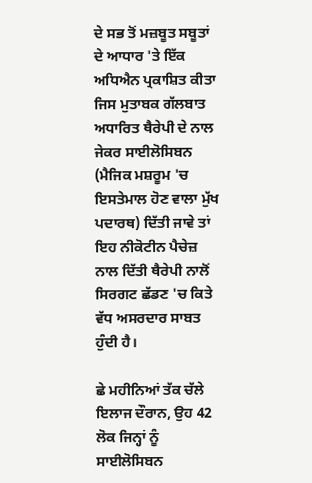ਦੇ ਸਭ ਤੋਂ ਮਜ਼ਬੂਤ ਸਬੂਤਾਂ ਦੇ ਆਧਾਰ 'ਤੇ ਇੱਕ ਅਧਿਐਨ ਪ੍ਰਕਾਸ਼ਿਤ ਕੀਤਾ ਜਿਸ ਮੁਤਾਬਕ ਗੱਲਬਾਤ ਅਧਾਰਿਤ ਥੈਰੇਪੀ ਦੇ ਨਾਲ ਜੇਕਰ ਸਾਈਲੋਸਿਬਨ (ਮੈਜਿਕ ਮਸ਼ਰੂਮ 'ਚ ਇਸਤੇਮਾਲ ਹੋਣ ਵਾਲਾ ਮੁੱਖ ਪਦਾਰਥ) ਦਿੱਤੀ ਜਾਵੇ ਤਾਂ ਇਹ ਨੀਕੋਟੀਨ ਪੈਚੇਜ਼ ਨਾਲ ਦਿੱਤੀ ਥੈਰੇਪੀ ਨਾਲੋਂ ਸਿਰਗਟ ਛੱਡਣ 'ਚ ਕਿਤੇ ਵੱਧ ਅਸਰਦਾਰ ਸਾਬਤ ਹੁੰਦੀ ਹੈ।

ਛੇ ਮਹੀਨਿਆਂ ਤੱਕ ਚੱਲੇ ਇਲਾਜ ਦੌਰਾਨ, ਉਹ 42 ਲੋਕ ਜਿਨ੍ਹਾਂ ਨੂੰ ਸਾਈਲੋਸਿਬਨ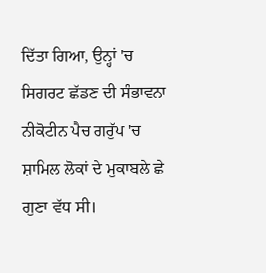ਦਿੱਤਾ ਗਿਆ, ਉਨ੍ਹਾਂ 'ਚ ਸਿਗਰਟ ਛੱਡਣ ਦੀ ਸੰਭਾਵਨਾ ਨੀਕੋਟੀਨ ਪੈਚ ਗਰੁੱਪ 'ਚ ਸ਼ਾਮਿਲ ਲੋਕਾਂ ਦੇ ਮੁਕਾਬਲੇ ਛੇ ਗੁਣਾ ਵੱਧ ਸੀ।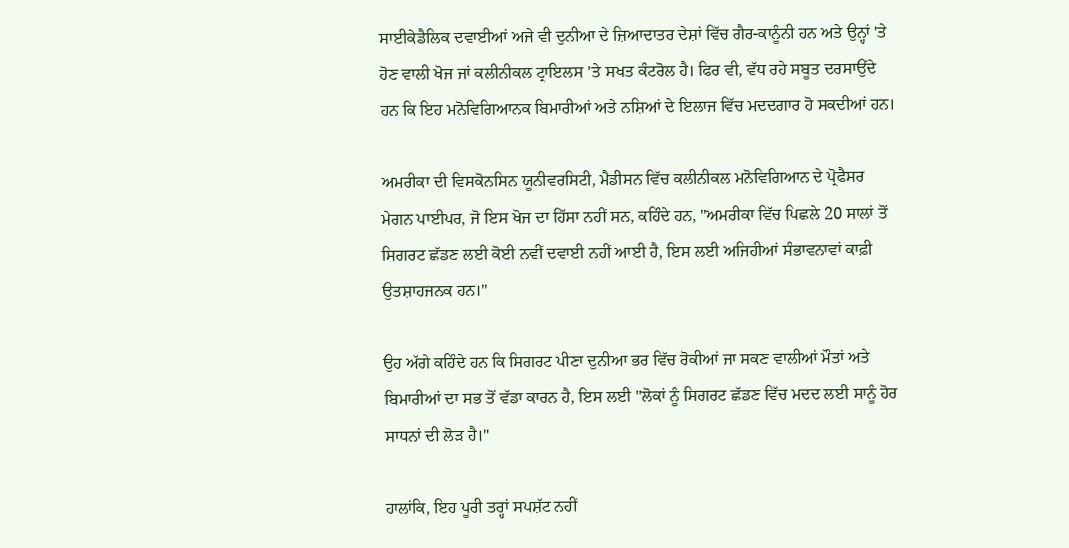ਸਾਈਕੇਡੈਲਿਕ ਦਵਾਈਆਂ ਅਜੇ ਵੀ ਦੁਨੀਆ ਦੇ ਜ਼ਿਆਦਾਤਰ ਦੇਸ਼ਾਂ ਵਿੱਚ ਗੈਰ-ਕਾਨੂੰਨੀ ਹਨ ਅਤੇ ਉਨ੍ਹਾਂ 'ਤੇ ਹੋਣ ਵਾਲੀ ਖੋਜ ਜਾਂ ਕਲੀਨੀਕਲ ਟ੍ਰਾਇਲਸ 'ਤੇ ਸਖਤ ਕੰਟਰੋਲ ਹੈ। ਫਿਰ ਵੀ, ਵੱਧ ਰਹੇ ਸਬੂਤ ਦਰਸਾਉਂਦੇ ਹਨ ਕਿ ਇਹ ਮਨੋਵਿਗਿਆਨਕ ਬਿਮਾਰੀਆਂ ਅਤੇ ਨਸ਼ਿਆਂ ਦੇ ਇਲਾਜ ਵਿੱਚ ਮਦਦਗਾਰ ਹੋ ਸਕਦੀਆਂ ਹਨ।

ਅਮਰੀਕਾ ਦੀ ਵਿਸਕੋਨਸਿਨ ਯੂਨੀਵਰਸਿਟੀ, ਮੈਡੀਸਨ ਵਿੱਚ ਕਲੀਨੀਕਲ ਮਨੋਵਿਗਿਆਨ ਦੇ ਪ੍ਰੋਫੈਸਰ ਮੇਗਨ ਪਾਈਪਰ, ਜੋ ਇਸ ਖੋਜ ਦਾ ਹਿੱਸਾ ਨਹੀਂ ਸਨ, ਕਹਿੰਦੇ ਹਨ, "ਅਮਰੀਕਾ ਵਿੱਚ ਪਿਛਲੇ 20 ਸਾਲਾਂ ਤੋਂ ਸਿਗਰਟ ਛੱਡਣ ਲਈ ਕੋਈ ਨਵੀਂ ਦਵਾਈ ਨਹੀਂ ਆਈ ਹੈ, ਇਸ ਲਈ ਅਜਿਹੀਆਂ ਸੰਭਾਵਨਾਵਾਂ ਕਾਫ਼ੀ ਉਤਸ਼ਾਹਜਨਕ ਹਨ।"

ਉਹ ਅੱਗੇ ਕਹਿੰਦੇ ਹਨ ਕਿ ਸਿਗਰਟ ਪੀਣਾ ਦੁਨੀਆ ਭਰ ਵਿੱਚ ਰੋਕੀਆਂ ਜਾ ਸਕਣ ਵਾਲੀਆਂ ਮੌਤਾਂ ਅਤੇ ਬਿਮਾਰੀਆਂ ਦਾ ਸਭ ਤੋਂ ਵੱਡਾ ਕਾਰਨ ਹੈ, ਇਸ ਲਈ "ਲੋਕਾਂ ਨੂੰ ਸਿਗਰਟ ਛੱਡਣ ਵਿੱਚ ਮਦਦ ਲਈ ਸਾਨੂੰ ਹੋਰ ਸਾਧਨਾਂ ਦੀ ਲੋੜ ਹੈ।"

ਹਾਲਾਂਕਿ, ਇਹ ਪੂਰੀ ਤਰ੍ਹਾਂ ਸਪਸ਼ੱਟ ਨਹੀਂ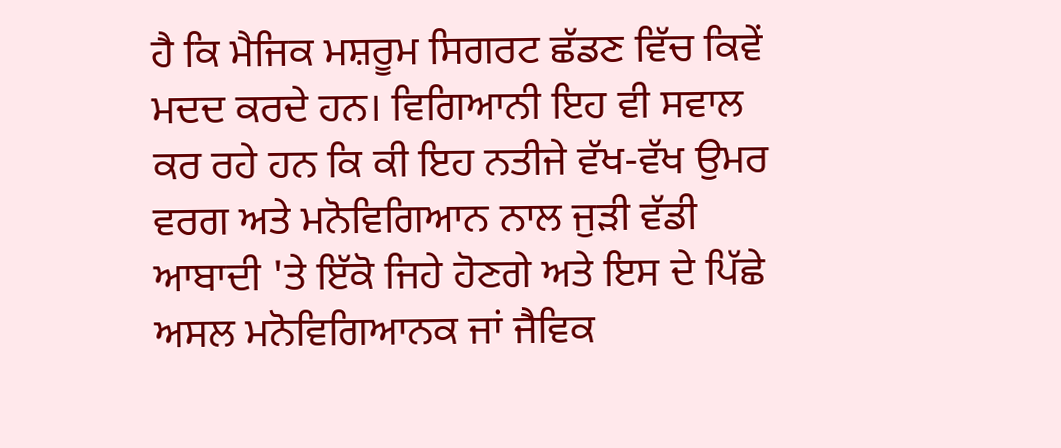ਹੈ ਕਿ ਮੈਜਿਕ ਮਸ਼ਰੂਮ ਸਿਗਰਟ ਛੱਡਣ ਵਿੱਚ ਕਿਵੇਂ ਮਦਦ ਕਰਦੇ ਹਨ। ਵਿਗਿਆਨੀ ਇਹ ਵੀ ਸਵਾਲ ਕਰ ਰਹੇ ਹਨ ਕਿ ਕੀ ਇਹ ਨਤੀਜੇ ਵੱਖ-ਵੱਖ ਉਮਰ ਵਰਗ ਅਤੇ ਮਨੋਵਿਗਿਆਨ ਨਾਲ ਜੁੜੀ ਵੱਡੀ ਆਬਾਦੀ 'ਤੇ ਇੱਕੋ ਜਿਹੇ ਹੋਣਗੇ ਅਤੇ ਇਸ ਦੇ ਪਿੱਛੇ ਅਸਲ ਮਨੋਵਿਗਿਆਨਕ ਜਾਂ ਜੈਵਿਕ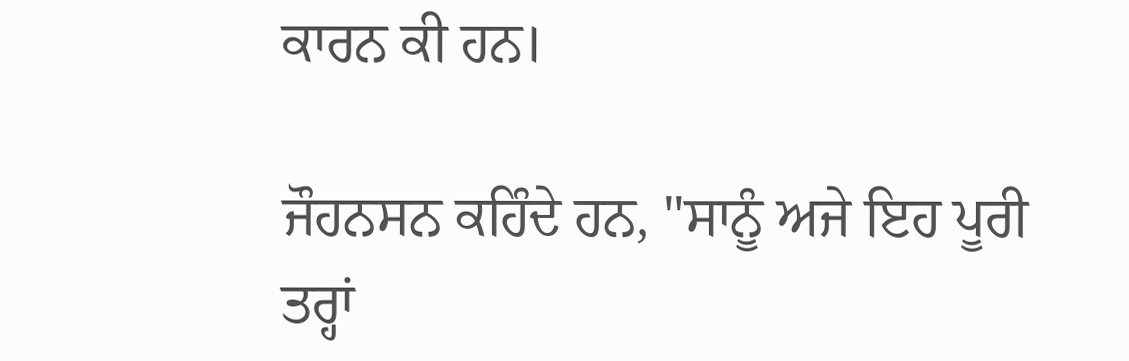ਕਾਰਨ ਕੀ ਹਨ।

ਜੌਹਨਸਨ ਕਹਿੰਦੇ ਹਨ, "ਸਾਨੂੰ ਅਜੇ ਇਹ ਪੂਰੀ ਤਰ੍ਹਾਂ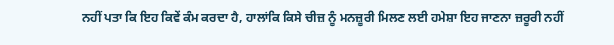ਨਹੀਂ ਪਤਾ ਕਿ ਇਹ ਕਿਵੇਂ ਕੰਮ ਕਰਦਾ ਹੈ, ਹਾਲਾਂਕਿ ਕਿਸੇ ਚੀਜ਼ ਨੂੰ ਮਨਜ਼ੂਰੀ ਮਿਲਣ ਲਈ ਹਮੇਸ਼ਾ ਇਹ ਜਾਣਨਾ ਜ਼ਰੂਰੀ ਨਹੀਂ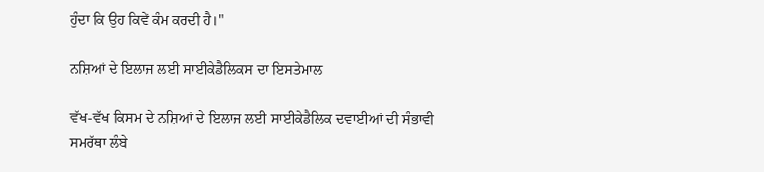ਹੁੰਦਾ ਕਿ ਉਹ ਕਿਵੇਂ ਕੰਮ ਕਰਦੀ ਹੈ।"

ਨਸ਼ਿਆਂ ਦੇ ਇਲਾਜ ਲਈ ਸਾਈਕੇਡੈਲਿਕਸ ਦਾ ਇਸਤੇਮਾਲ

ਵੱਖ-ਵੱਖ ਕਿਸਮ ਦੇ ਨਸ਼ਿਆਂ ਦੇ ਇਲਾਜ ਲਈ ਸਾਈਕੇਡੈਲਿਕ ਦਵਾਈਆਂ ਦੀ ਸੰਭਾਵੀ ਸਮਰੱਥਾ ਲੰਬੇ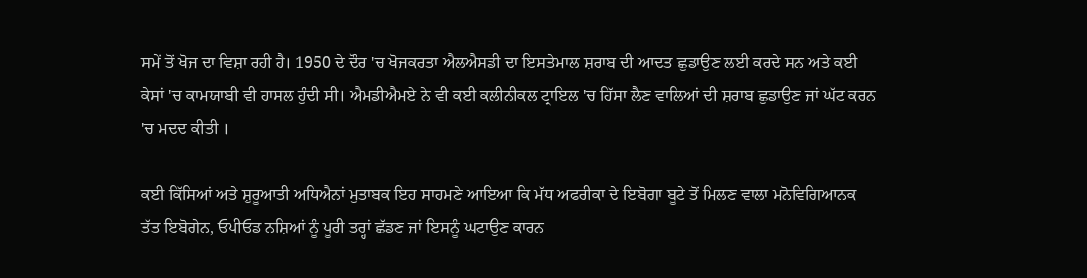ਸਮੇਂ ਤੋਂ ਖੋਜ ਦਾ ਵਿਸ਼ਾ ਰਹੀ ਹੈ। 1950 ਦੇ ਦੌਰ 'ਚ ਖੋਜਕਰਤਾ ਐਲਐਸਡੀ ਦਾ ਇਸਤੇਮਾਲ ਸ਼ਰਾਬ ਦੀ ਆਦਤ ਛੁਡਾਉਣ ਲਈ ਕਰਦੇ ਸਨ ਅਤੇ ਕਈ ਕੇਸਾਂ 'ਚ ਕਾਮਯਾਬੀ ਵੀ ਹਾਸਲ ਹੁੰਦੀ ਸੀ। ਐਮਡੀਐਮਏ ਨੇ ਵੀ ਕਈ ਕਲੀਨੀਕਲ ਟ੍ਰਾਇਲ 'ਚ ਹਿੱਸਾ ਲੈਣ ਵਾਲਿਆਂ ਦੀ ਸ਼ਰਾਬ ਛੁਡਾਉਣ ਜਾਂ ਘੱਟ ਕਰਨ 'ਚ ਮਦਦ ਕੀਤੀ ।

ਕਈ ਕਿੱਸਿਆਂ ਅਤੇ ਸ਼ੁਰੂਆਤੀ ਅਧਿਐਨਾਂ ਮੁਤਾਬਕ ਇਹ ਸਾਹਮਣੇ ਆਇਆ ਕਿ ਮੱਧ ਅਫਰੀਕਾ ਦੇ ਇਬੋਗਾ ਬੂਟੇ ਤੋਂ ਮਿਲਣ ਵਾਲਾ ਮਨੋਵਿਗਿਆਨਕ ਤੱਤ ਇਬੋਗੇਨ, ਓਪੀਓਡ ਨਸ਼ਿਆਂ ਨੂੰ ਪੂਰੀ ਤਰ੍ਹਾਂ ਛੱਡਣ ਜਾਂ ਇਸਨੂੰ ਘਟਾਉਣ ਕਾਰਨ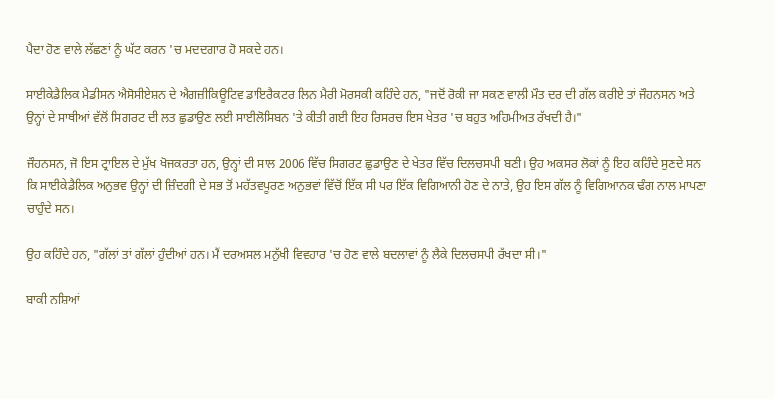ਪੈਦਾ ਹੋਣ ਵਾਲੇ ਲੱਛਣਾਂ ਨੂੰ ਘੱਟ ਕਰਨ 'ਚ ਮਦਦਗਾਰ ਹੋ ਸਕਦੇ ਹਨ।

ਸਾਈਕੇਡੈਲਿਕ ਮੈਡੀਸਨ ਐਸੋਸੀਏਸ਼ਨ ਦੇ ਐਗਜ਼ੀਕਿਊਟਿਵ ਡਾਇਰੈਕਟਰ ਲਿਨ ਮੈਰੀ ਮੋਰਸਕੀ ਕਹਿੰਦੇ ਹਨ, "ਜਦੋਂ ਰੋਕੀ ਜਾ ਸਕਣ ਵਾਲੀ ਮੌਤ ਦਰ ਦੀ ਗੱਲ ਕਰੀਏ ਤਾਂ ਜੌਹਨਸਨ ਅਤੇ ਉਨ੍ਹਾਂ ਦੇ ਸਾਥੀਆਂ ਵੱਲੋਂ ਸਿਗਰਟ ਦੀ ਲਤ ਛੁਡਾਉਣ ਲਈ ਸਾਈਲੋਸਿਬਨ 'ਤੇ ਕੀਤੀ ਗਈ ਇਹ ਰਿਸਰਚ ਇਸ ਖੇਤਰ 'ਚ ਬਹੁਤ ਅਹਿਮੀਅਤ ਰੱਖਦੀ ਹੈ।"

ਜੌਹਨਸਨ, ਜੋ ਇਸ ਟ੍ਰਾਇਲ ਦੇ ਮੁੱਖ ਖੋਜਕਰਤਾ ਹਨ, ਉਨ੍ਹਾਂ ਦੀ ਸਾਲ 2006 ਵਿੱਚ ਸਿਗਰਟ ਛੁਡਾਉਣ ਦੇ ਖੇਤਰ ਵਿੱਚ ਦਿਲਚਸਪੀ ਬਣੀ। ਉਹ ਅਕਸਰ ਲੋਕਾਂ ਨੂੰ ਇਹ ਕਹਿੰਦੇ ਸੁਣਦੇ ਸਨ ਕਿ ਸਾਈਕੇਡੈਲਿਕ ਅਨੁਭਵ ਉਨ੍ਹਾਂ ਦੀ ਜ਼ਿੰਦਗੀ ਦੇ ਸਭ ਤੋਂ ਮਹੱਤਵਪੂਰਣ ਅਨੁਭਵਾਂ ਵਿੱਚੋਂ ਇੱਕ ਸੀ ਪਰ ਇੱਕ ਵਿਗਿਆਨੀ ਹੋਣ ਦੇ ਨਾਤੇ, ਉਹ ਇਸ ਗੱਲ ਨੂੰ ਵਿਗਿਆਨਕ ਢੰਗ ਨਾਲ ਮਾਪਣਾ ਚਾਹੁੰਦੇ ਸਨ।

ਉਹ ਕਹਿੰਦੇ ਹਨ, "ਗੱਲਾਂ ਤਾਂ ਗੱਲਾਂ ਹੁੰਦੀਆਂ ਹਨ। ਮੈਂ ਦਰਅਸਲ ਮਨੁੱਖੀ ਵਿਵਹਾਰ 'ਚ ਹੋਣ ਵਾਲੇ ਬਦਲਾਵਾਂ ਨੂੰ ਲੈਕੇ ਦਿਲਚਸਪੀ ਰੱਖਦਾ ਸੀ।"

ਬਾਕੀ ਨਸ਼ਿਆਂ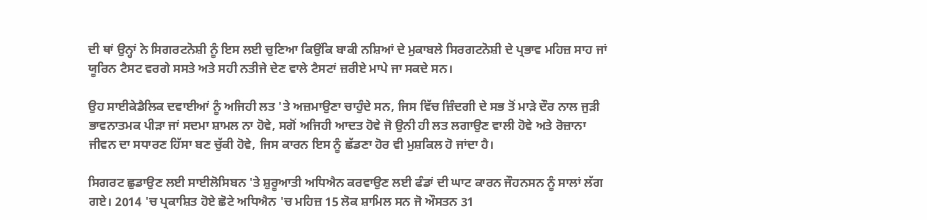ਦੀ ਥਾਂ ਉਨ੍ਹਾਂ ਨੇ ਸਿਗਰਟਨੋਸ਼ੀ ਨੂੰ ਇਸ ਲਈ ਚੁਣਿਆ ਕਿਉਂਕਿ ਬਾਕੀ ਨਸ਼ਿਆਂ ਦੇ ਮੁਕਾਬਲੇ ਸਿਰਗਟਨੋਸ਼ੀ ਦੇ ਪ੍ਰਭਾਵ ਮਹਿਜ਼ ਸਾਹ ਜਾਂ ਯੂਰਿਨ ਟੈਸਟ ਵਰਗੇ ਸਸਤੇ ਅਤੇ ਸਹੀ ਨਤੀਜੇ ਦੇਣ ਵਾਲੇ ਟੈਸਟਾਂ ਜ਼ਰੀਏ ਮਾਪੇ ਜਾ ਸਕਦੇ ਸਨ।

ਉਹ ਸਾਈਕੇਡੈਲਿਕ ਦਵਾਈਆਂ ਨੂੰ ਅਜਿਹੀ ਲਤ 'ਤੇ ਅਜ਼ਮਾਉਣਾ ਚਾਹੁੰਦੇ ਸਨ, ਜਿਸ ਵਿੱਚ ਜ਼ਿੰਦਗੀ ਦੇ ਸਭ ਤੋਂ ਮਾੜੇ ਦੌਰ ਨਾਲ ਜੁੜੀ ਭਾਵਨਾਤਮਕ ਪੀੜਾ ਜਾਂ ਸਦਮਾ ਸ਼ਾਮਲ ਨਾ ਹੋਵੇ, ਸਗੋਂ ਅਜਿਹੀ ਆਦਤ ਹੋਵੇ ਜੋ ਉਨੀ ਹੀ ਲਤ ਲਗਾਉਣ ਵਾਲੀ ਹੋਵੇ ਅਤੇ ਰੋਜ਼ਾਨਾ ਜੀਵਨ ਦਾ ਸਧਾਰਣ ਹਿੱਸਾ ਬਣ ਚੁੱਕੀ ਹੋਵੇ, ਜਿਸ ਕਾਰਨ ਇਸ ਨੂੰ ਛੱਡਣਾ ਹੋਰ ਵੀ ਮੁਸ਼ਕਿਲ ਹੋ ਜਾਂਦਾ ਹੈ।

ਸਿਗਰਟ ਛੁਡਾਉਣ ਲਈ ਸਾਈਲੋਸਿਬਨ 'ਤੇ ਸ਼ੁਰੂਆਤੀ ਅਧਿਐਨ ਕਰਵਾਉਣ ਲਈ ਫੰਡਾਂ ਦੀ ਘਾਟ ਕਾਰਨ ਜੌਹਨਸਨ ਨੂੰ ਸਾਲਾਂ ਲੱਗ ਗਏ। 2014 'ਚ ਪ੍ਰਕਾਸ਼ਿਤ ਹੋਏ ਛੋਟੇ ਅਧਿਐਨ 'ਚ ਮਹਿਜ਼ 15 ਲੋਕ ਸ਼ਾਮਿਲ ਸਨ ਜੋ ਔਸਤਨ 31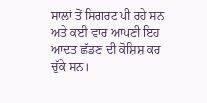ਸਾਲਾਂ ਤੋਂ ਸਿਗਰਟ ਪੀ ਰਹੇ ਸਨ ਅਤੇ ਕਈ ਵਾਰ ਆਪਣੀ ਇਹ ਆਦਤ ਛੱਡਣ ਦੀ ਕੋਸ਼ਿਸ਼ ਕਰ ਚੁੱਕੇ ਸਨ।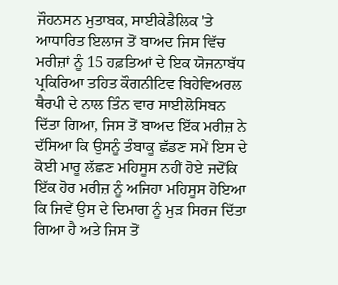ਜੌਹਨਸਨ ਮੁਤਾਬਕ, ਸਾਈਕੇਡੈਲਿਕ 'ਤੇ ਆਧਾਰਿਤ ਇਲਾਜ ਤੋਂ ਬਾਅਦ ਜਿਸ ਵਿੱਚ ਮਰੀਜ਼ਾਂ ਨੂੰ 15 ਹਫ਼ਤਿਆਂ ਦੇ ਇਕ ਯੋਜਨਾਬੱਧ ਪ੍ਰਕਿਰਿਆ ਤਹਿਤ ਕੌਗਨੀਟਿਵ ਬਿਹੇਵਿਅਰਲ ਥੈਰਪੀ ਦੇ ਨਾਲ ਤਿੰਨ ਵਾਰ ਸਾਈਲੋਸਿਬਨ ਦਿੱਤਾ ਗਿਆ, ਜਿਸ ਤੋਂ ਬਾਅਦ ਇੱਕ ਮਰੀਜ਼ ਨੇ ਦੱਸਿਆ ਕਿ ਉਸਨੂੰ ਤੰਬਾਕੂ ਛੱਡਣ ਸਮੇਂ ਇਸ ਦੇ ਕੋਈ ਮਾਰੂ ਲੱਛਣ ਮਹਿਸੂਸ ਨਹੀਂ ਹੋਏ ਜਦੋਂਕਿ ਇੱਕ ਹੋਰ ਮਰੀਜ਼ ਨੂੰ ਅਜਿਹਾ ਮਹਿਸੂਸ ਹੋਇਆ ਕਿ ਜਿਵੇਂ ਉਸ ਦੇ ਦਿਮਾਗ ਨੂੰ ਮੁੜ ਸਿਰਜ ਦਿੱਤਾ ਗਿਆ ਹੈ ਅਤੇ ਜਿਸ ਤੋਂ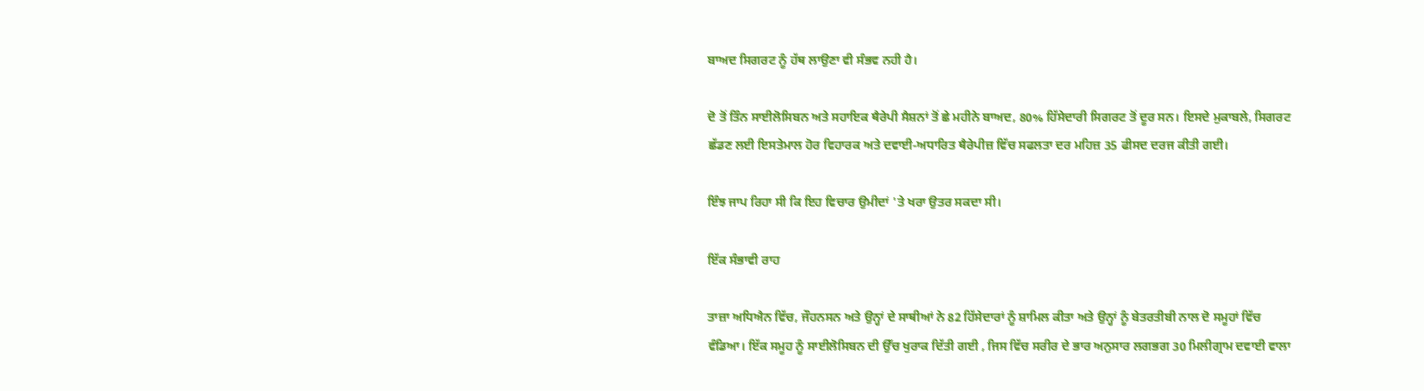ਬਾਅਦ ਸਿਗਰਟ ਨੂੰ ਹੱਥ ਲਾਉਣਾ ਵੀ ਸੰਭਵ ਨਹੀ ਹੈ।

ਦੋ ਤੋਂ ਤਿੰਨ ਸਾਈਲੋਸਿਬਨ ਅਤੇ ਸਹਾਇਕ ਥੈਰੇਪੀ ਸੈਸ਼ਨਾਂ ਤੋਂ ਛੇ ਮਹੀਨੇ ਬਾਅਦ, 80% ਹਿੱਸੇਦਾਰੀ ਸਿਗਰਟ ਤੋਂ ਦੂਰ ਸਨ। ਇਸਦੇ ਮੁਕਾਬਲੇ, ਸਿਗਰਟ ਛੱਡਣ ਲਈ ਇਸਤੇਮਾਲ ਹੋਰ ਵਿਹਾਰਕ ਅਤੇ ਦਵਾਈ-ਅਧਾਰਿਤ ਥੈਰੇਪੀਜ਼ ਵਿੱਚ ਸਫਲਤਾ ਦਰ ਮਹਿਜ਼ 35 ਫੀਸਦ ਦਰਜ ਕੀਤੀ ਗਈ।

ਇੰਝ ਜਾਪ ਰਿਹਾ ਸੀ ਕਿ ਇਹ ਵਿਚਾਰ ਉਮੀਦਾਂ 'ਤੇ ਖਰਾ ਉਤਰ ਸਕਦਾ ਸੀ।

ਇੱਕ ਸੰਭਾਵੀ ਰਾਹ

ਤਾਜ਼ਾ ਅਧਿਐਨ ਵਿੱਚ, ਜੌਹਨਸਨ ਅਤੇ ਉਨ੍ਹਾਂ ਦੇ ਸਾਥੀਆਂ ਨੇ 82 ਹਿੱਸੇਦਾਰਾਂ ਨੂੰ ਸ਼ਾਮਿਲ ਕੀਤਾ ਅਤੇ ਉਨ੍ਹਾਂ ਨੂੰ ਬੇਤਰਤੀਬੀ ਨਾਲ ਦੋ ਸਮੂਹਾਂ ਵਿੱਚ ਵੰਡਿਆ। ਇੱਕ ਸਮੂਹ ਨੂੰ ਸਾਈਲੋਸਿਬਨ ਦੀ ਉੱਚ ਖੁਰਾਕ ਦਿੱਤੀ ਗਈ , ਜਿਸ ਵਿੱਚ ਸਰੀਰ ਦੇ ਭਾਰ ਅਨੁਸਾਰ ਲਗਭਗ 30 ਮਿਲੀਗ੍ਰਾਮ ਦਵਾਈ ਵਾਲਾ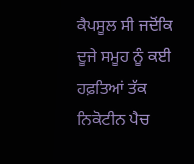ਕੈਪਸੂਲ ਸੀ ਜਦੋਂਕਿ ਦੂਜੇ ਸਮੂਹ ਨੂੰ ਕਈ ਹਫ਼ਤਿਆਂ ਤੱਕ ਨਿਕੋਟੀਨ ਪੈਚ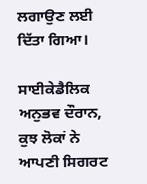ਲਗਾਉਣ ਲਈ ਦਿੱਤਾ ਗਿਆ।

ਸਾਈਕੇਡੈਲਿਕ ਅਨੁਭਵ ਦੌਰਾਨ, ਕੁਝ ਲੋਕਾਂ ਨੇ ਆਪਣੀ ਸਿਗਰਟ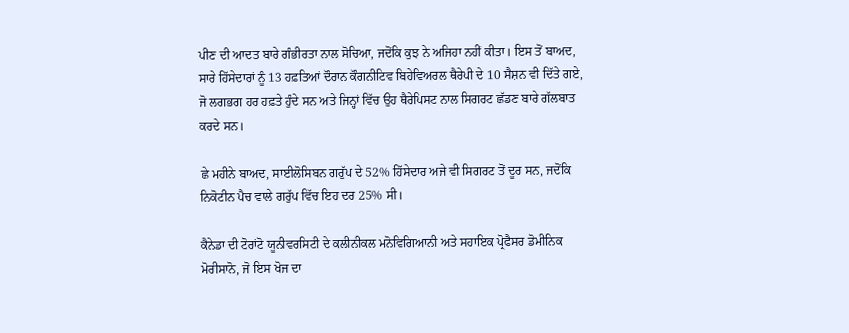ਪੀਣ ਦੀ ਆਦਤ ਬਾਰੇ ਗੰਭੀਰਤਾ ਨਾਲ ਸੋਚਿਆ, ਜਦੋਂਕਿ ਕੁਝ ਨੇ ਅਜਿਹਾ ਨਹੀਂ ਕੀਤਾ। ਇਸ ਤੋਂ ਬਾਅਦ, ਸਾਰੇ ਹਿੱਸੇਦਾਰਾਂ ਨੂੰ 13 ਹਫ਼ਤਿਆਂ ਦੌਰਾਨ ਕੌਗਨੀਟਿਵ ਬਿਹੇਵਿਅਰਲ ਥੈਰੇਪੀ ਦੇ 10 ਸੈਸ਼ਨ ਵੀ ਦਿੱਤੇ ਗਏ, ਜੋ ਲਗਭਗ ਹਰ ਹਫ਼ਤੇ ਹੁੰਦੇ ਸਨ ਅਤੇ ਜਿਨ੍ਹਾਂ ਵਿੱਚ ਉਹ ਥੈਰੇਪਿਸਟ ਨਾਲ ਸਿਗਰਟ ਛੱਡਣ ਬਾਰੇ ਗੱਲਬਾਤ ਕਰਦੇ ਸਨ।

ਛੇ ਮਹੀਨੇ ਬਾਅਦ, ਸਾਈਲੋਸਿਬਨ ਗਰੁੱਪ ਦੇ 52% ਹਿੱਸੇਦਾਰ ਅਜੇ ਵੀ ਸਿਗਰਟ ਤੋਂ ਦੂਰ ਸਨ, ਜਦੋਂਕਿ ਨਿਕੋਟੀਨ ਪੈਚ ਵਾਲੇ ਗਰੁੱਪ ਵਿੱਚ ਇਹ ਦਰ 25% ਸੀ।

ਕੈਨੇਡਾ ਦੀ ਟੋਰਾਂਟੋ ਯੂਨੀਵਰਸਿਟੀ ਦੇ ਕਲੀਨੀਕਲ ਮਨੋਵਿਗਿਆਨੀ ਅਤੇ ਸਹਾਇਕ ਪ੍ਰੋਫੈਸਰ ਡੋਮੀਨਿਕ ਮੋਰੀਸਾਨੋ, ਜੋ ਇਸ ਖੋਜ ਦਾ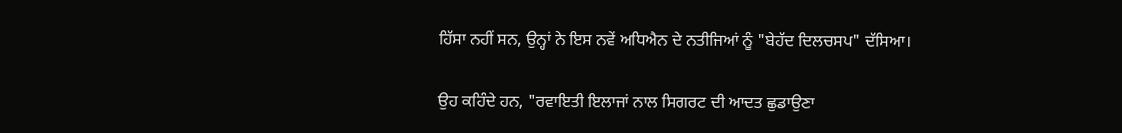ਹਿੱਸਾ ਨਹੀਂ ਸਨ, ਉਨ੍ਹਾਂ ਨੇ ਇਸ ਨਵੇਂ ਅਧਿਐਨ ਦੇ ਨਤੀਜਿਆਂ ਨੂੰ "ਬੇਹੱਦ ਦਿਲਚਸਪ" ਦੱਸਿਆ।

ਉਹ ਕਹਿੰਦੇ ਹਨ, "ਰਵਾਇਤੀ ਇਲਾਜਾਂ ਨਾਲ ਸਿਗਰਟ ਦੀ ਆਦਤ ਛੁਡਾਉਣਾ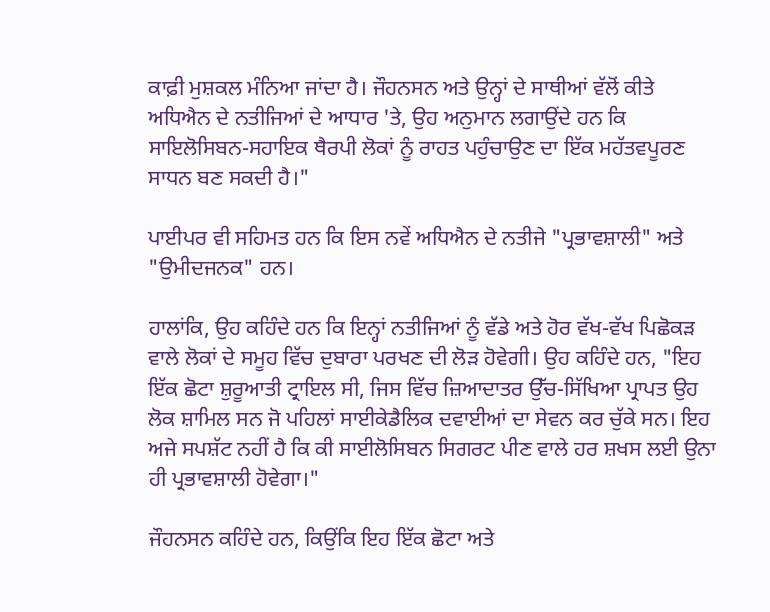ਕਾਫ਼ੀ ਮੁਸ਼ਕਲ ਮੰਨਿਆ ਜਾਂਦਾ ਹੈ। ਜੌਹਨਸਨ ਅਤੇ ਉਨ੍ਹਾਂ ਦੇ ਸਾਥੀਆਂ ਵੱਲੋਂ ਕੀਤੇ ਅਧਿਐਨ ਦੇ ਨਤੀਜਿਆਂ ਦੇ ਆਧਾਰ 'ਤੇ, ਉਹ ਅਨੁਮਾਨ ਲਗਾਉਂਦੇ ਹਨ ਕਿ ਸਾਇਲੋਸਿਬਨ-ਸਹਾਇਕ ਥੈਰਪੀ ਲੋਕਾਂ ਨੂੰ ਰਾਹਤ ਪਹੁੰਚਾਉਣ ਦਾ ਇੱਕ ਮਹੱਤਵਪੂਰਣ ਸਾਧਨ ਬਣ ਸਕਦੀ ਹੈ।"

ਪਾਈਪਰ ਵੀ ਸਹਿਮਤ ਹਨ ਕਿ ਇਸ ਨਵੇਂ ਅਧਿਐਨ ਦੇ ਨਤੀਜੇ "ਪ੍ਰਭਾਵਸ਼ਾਲੀ" ਅਤੇ "ਉਮੀਦਜਨਕ" ਹਨ।

ਹਾਲਾਂਕਿ, ਉਹ ਕਹਿੰਦੇ ਹਨ ਕਿ ਇਨ੍ਹਾਂ ਨਤੀਜਿਆਂ ਨੂੰ ਵੱਡੇ ਅਤੇ ਹੋਰ ਵੱਖ-ਵੱਖ ਪਿਛੋਕੜ ਵਾਲੇ ਲੋਕਾਂ ਦੇ ਸਮੂਹ ਵਿੱਚ ਦੁਬਾਰਾ ਪਰਖਣ ਦੀ ਲੋੜ ਹੋਵੇਗੀ। ਉਹ ਕਹਿੰਦੇ ਹਨ, "ਇਹ ਇੱਕ ਛੋਟਾ ਸ਼ੁਰੂਆਤੀ ਟ੍ਰਾਇਲ ਸੀ, ਜਿਸ ਵਿੱਚ ਜ਼ਿਆਦਾਤਰ ਉੱਚ-ਸਿੱਖਿਆ ਪ੍ਰਾਪਤ ਉਹ ਲੋਕ ਸ਼ਾਮਿਲ ਸਨ ਜੋ ਪਹਿਲਾਂ ਸਾਈਕੇਡੈਲਿਕ ਦਵਾਈਆਂ ਦਾ ਸੇਵਨ ਕਰ ਚੁੱਕੇ ਸਨ। ਇਹ ਅਜੇ ਸਪਸ਼ੱਟ ਨਹੀਂ ਹੈ ਕਿ ਕੀ ਸਾਈਲੋਸਿਬਨ ਸਿਗਰਟ ਪੀਣ ਵਾਲੇ ਹਰ ਸ਼ਖਸ ਲਈ ਉਨਾ ਹੀ ਪ੍ਰਭਾਵਸ਼ਾਲੀ ਹੋਵੇਗਾ।"

ਜੌਹਨਸਨ ਕਹਿੰਦੇ ਹਨ, ਕਿਉਂਕਿ ਇਹ ਇੱਕ ਛੋਟਾ ਅਤੇ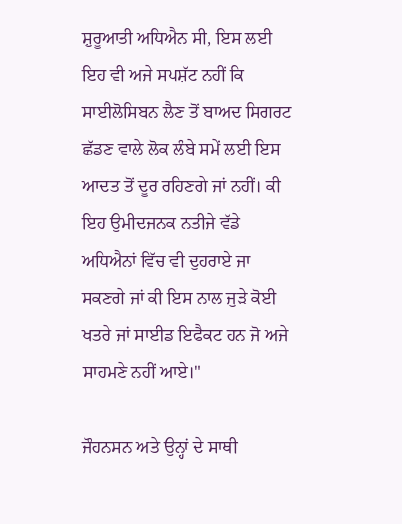ਸ਼ੁਰੂਆਤੀ ਅਧਿਐਨ ਸੀ, ਇਸ ਲਈ ਇਹ ਵੀ ਅਜੇ ਸਪਸ਼ੱਟ ਨਹੀਂ ਕਿ ਸਾਈਲੋਸਿਬਨ ਲੈਣ ਤੋਂ ਬਾਅਦ ਸਿਗਰਟ ਛੱਡਣ ਵਾਲੇ ਲੋਕ ਲੰਬੇ ਸਮੇਂ ਲਈ ਇਸ ਆਦਤ ਤੋਂ ਦੂਰ ਰਹਿਣਗੇ ਜਾਂ ਨਹੀਂ। ਕੀ ਇਹ ਉਮੀਦਜਨਕ ਨਤੀਜੇ ਵੱਡੇ ਅਧਿਐਨਾਂ ਵਿੱਚ ਵੀ ਦੁਹਰਾਏ ਜਾ ਸਕਣਗੇ ਜਾਂ ਕੀ ਇਸ ਨਾਲ ਜੁੜੇ ਕੋਈ ਖਤਰੇ ਜਾਂ ਸਾਈਡ ਇਫੈਕਟ ਹਨ ਜੋ ਅਜੇ ਸਾਹਮਣੇ ਨਹੀਂ ਆਏ।"

ਜੌਹਨਸਨ ਅਤੇ ਉਨ੍ਹਾਂ ਦੇ ਸਾਥੀ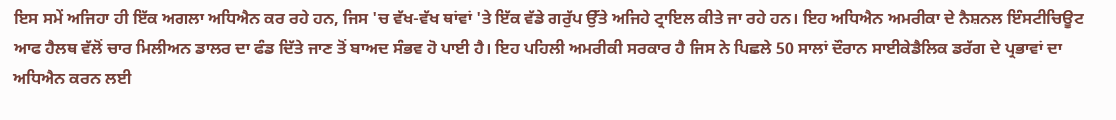ਇਸ ਸਮੇਂ ਅਜਿਹਾ ਹੀ ਇੱਕ ਅਗਲਾ ਅਧਿਐਨ ਕਰ ਰਹੇ ਹਨ, ਜਿਸ 'ਚ ਵੱਖ-ਵੱਖ ਥਾਂਵਾਂ 'ਤੇ ਇੱਕ ਵੱਡੇ ਗਰੁੱਪ ਉੱਤੇ ਅਜਿਹੇ ਟ੍ਰਾਇਲ ਕੀਤੇ ਜਾ ਰਹੇ ਹਨ। ਇਹ ਅਧਿਐਨ ਅਮਰੀਕਾ ਦੇ ਨੈਸ਼ਨਲ ਇੰਸਟੀਚਿਊਟ ਆਫ ਹੈਲਥ ਵੱਲੋਂ ਚਾਰ ਮਿਲੀਅਨ ਡਾਲਰ ਦਾ ਫੰਡ ਦਿੱਤੇ ਜਾਣ ਤੋਂ ਬਾਅਦ ਸੰਭਵ ਹੋ ਪਾਈ ਹੈ। ਇਹ ਪਹਿਲੀ ਅਮਰੀਕੀ ਸਰਕਾਰ ਹੈ ਜਿਸ ਨੇ ਪਿਛਲੇ 50 ਸਾਲਾਂ ਦੌਰਾਨ ਸਾਈਕੇਡੈਲਿਕ ਡਰੱਗ ਦੇ ਪ੍ਰਭਾਵਾਂ ਦਾ ਅਧਿਐਨ ਕਰਨ ਲਈ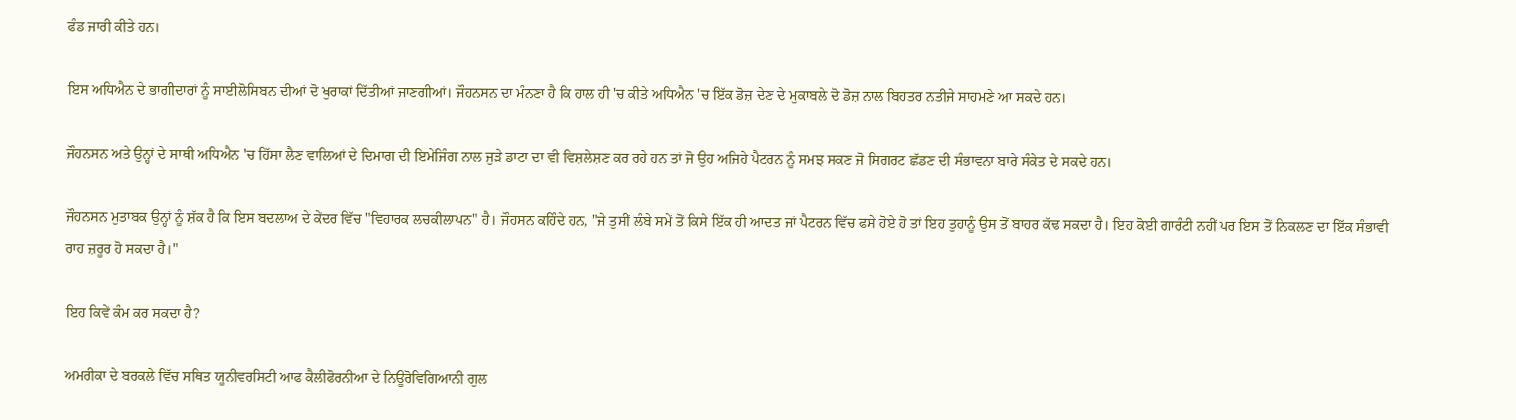ਫੰਡ ਜਾਰੀ ਕੀਤੇ ਹਨ।

ਇਸ ਅਧਿਐਨ ਦੇ ਭਾਗੀਦਾਰਾਂ ਨੂੰ ਸਾਈਲੋਸਿਬਨ ਦੀਆਂ ਦੋ ਖੁਰਾਕਾਂ ਦਿੱਤੀਆਂ ਜਾਣਗੀਆਂ। ਜੌਹਨਸਨ ਦਾ ਮੰਨਣਾ ਹੈ ਕਿ ਹਾਲ ਹੀ 'ਚ ਕੀਤੇ ਅਧਿਐਨ 'ਚ ਇੱਕ ਡੋਜ਼ ਦੇਣ ਦੇ ਮੁਕਾਬਲੇ ਦੋ ਡੋਜ਼ ਨਾਲ ਬਿਹਤਰ ਨਤੀਜੇ ਸਾਹਮਣੇ ਆ ਸਕਦੇ ਹਨ।

ਜੌਹਨਸਨ ਅਤੇ ਉਨ੍ਹਾਂ ਦੇ ਸਾਥੀ ਅਧਿਐਨ 'ਚ ਹਿੱਸਾ ਲੈਣ ਵਾਲਿਆਂ ਦੇ ਦਿਮਾਗ ਦੀ ਇਮੇਜਿੰਗ ਨਾਲ ਜੁੜੇ ਡਾਟਾ ਦਾ ਵੀ ਵਿਸ਼ਲੇਸ਼ਣ ਕਰ ਰਹੇ ਹਨ ਤਾਂ ਜੋ ਉਹ ਅਜਿਹੇ ਪੈਟਰਨ ਨੂੰ ਸਮਝ ਸਕਣ ਜੋ ਸਿਗਰਟ ਛੱਡਣ ਦੀ ਸੰਭਾਵਨਾ ਬਾਰੇ ਸੰਕੇਤ ਦੇ ਸਕਦੇ ਹਨ।

ਜੌਹਨਸਨ ਮੁਤਾਬਕ ਉਨ੍ਹਾਂ ਨੂੰ ਸ਼ੱਕ ਹੈ ਕਿ ਇਸ ਬਦਲਾਅ ਦੇ ਕੇਂਦਰ ਵਿੱਚ "ਵਿਹਾਰਕ ਲਚਕੀਲਾਪਨ" ਹੈ। ਜੌਹਸਨ ਕਹਿੰਦੇ ਹਨ, "ਜੇ ਤੁਸੀਂ ਲੰਬੇ ਸਮੇਂ ਤੋਂ ਕਿਸੇ ਇੱਕ ਹੀ ਆਦਤ ਜਾਂ ਪੈਟਰਨ ਵਿੱਚ ਫਸੇ ਹੋਏ ਹੋ ਤਾਂ ਇਹ ਤੁਹਾਨੂੰ ਉਸ ਤੋਂ ਬਾਹਰ ਕੱਢ ਸਕਦਾ ਹੈ। ਇਹ ਕੋਈ ਗਾਰੰਟੀ ਨਹੀਂ ਪਰ ਇਸ ਤੋਂ ਨਿਕਲਣ ਦਾ ਇੱਕ ਸੰਭਾਵੀ ਰਾਹ ਜ਼ਰੂਰ ਹੋ ਸਕਦਾ ਹੈ।"

ਇਹ ਕਿਵੇਂ ਕੰਮ ਕਰ ਸਕਦਾ ਹੈ?

ਅਮਰੀਕਾ ਦੇ ਬਰਕਲੇ ਵਿੱਚ ਸਥਿਤ ਯੂਨੀਵਰਸਿਟੀ ਆਫ ਕੈਲੀਫੋਰਨੀਆ ਦੇ ਨਿਊਰੋਵਿਗਿਆਨੀ ਗੁਲ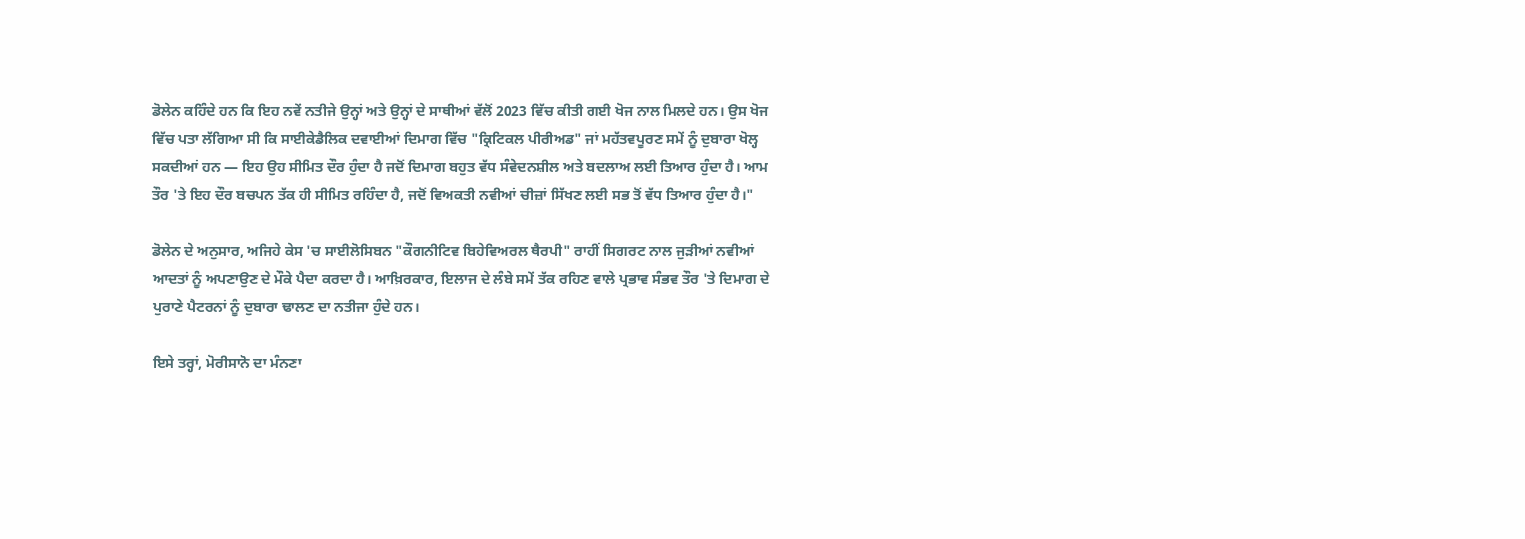ਡੋਲੇਨ ਕਹਿੰਦੇ ਹਨ ਕਿ ਇਹ ਨਵੇਂ ਨਤੀਜੇ ਉਨ੍ਹਾਂ ਅਤੇ ਉਨ੍ਹਾਂ ਦੇ ਸਾਥੀਆਂ ਵੱਲੋਂ 2023 ਵਿੱਚ ਕੀਤੀ ਗਈ ਖੋਜ ਨਾਲ ਮਿਲਦੇ ਹਨ। ਉਸ ਖੋਜ ਵਿੱਚ ਪਤਾ ਲੱਗਿਆ ਸੀ ਕਿ ਸਾਈਕੇਡੈਲਿਕ ਦਵਾਈਆਂ ਦਿਮਾਗ ਵਿੱਚ "ਕ੍ਰਿਟਿਕਲ ਪੀਰੀਅਡ" ਜਾਂ ਮਹੱਤਵਪੂਰਣ ਸਮੇਂ ਨੂੰ ਦੁਬਾਰਾ ਖੋਲ੍ਹ ਸਕਦੀਆਂ ਹਨ — ਇਹ ਉਹ ਸੀਮਿਤ ਦੌਰ ਹੁੰਦਾ ਹੈ ਜਦੋਂ ਦਿਮਾਗ ਬਹੁਤ ਵੱਧ ਸੰਵੇਦਨਸ਼ੀਲ ਅਤੇ ਬਦਲਾਅ ਲਈ ਤਿਆਰ ਹੁੰਦਾ ਹੈ। ਆਮ ਤੌਰ 'ਤੇ ਇਹ ਦੌਰ ਬਚਪਨ ਤੱਕ ਹੀ ਸੀਮਿਤ ਰਹਿੰਦਾ ਹੈ, ਜਦੋਂ ਵਿਅਕਤੀ ਨਵੀਆਂ ਚੀਜ਼ਾਂ ਸਿੱਖਣ ਲਈ ਸਭ ਤੋਂ ਵੱਧ ਤਿਆਰ ਹੁੰਦਾ ਹੈ।"

ਡੋਲੇਨ ਦੇ ਅਨੁਸਾਰ, ਅਜਿਹੇ ਕੇਸ 'ਚ ਸਾਈਲੋਸਿਬਨ "ਕੌਗਨੀਟਿਵ ਬਿਹੇਵਿਅਰਲ ਥੈਰਪੀ" ਰਾਹੀਂ ਸਿਗਰਟ ਨਾਲ ਜੁੜੀਆਂ ਨਵੀਆਂ ਆਦਤਾਂ ਨੂੰ ਅਪਣਾਉਣ ਦੇ ਮੌਕੇ ਪੈਦਾ ਕਰਦਾ ਹੈ। ਆਖ਼ਿਰਕਾਰ, ਇਲਾਜ ਦੇ ਲੰਬੇ ਸਮੇਂ ਤੱਕ ਰਹਿਣ ਵਾਲੇ ਪ੍ਰਭਾਵ ਸੰਭਵ ਤੌਰ 'ਤੇ ਦਿਮਾਗ ਦੇ ਪੁਰਾਣੇ ਪੈਟਰਨਾਂ ਨੂੰ ਦੁਬਾਰਾ ਢਾਲਣ ਦਾ ਨਤੀਜਾ ਹੁੰਦੇ ਹਨ।

ਇਸੇ ਤਰ੍ਹਾਂ, ਮੋਰੀਸਾਨੋ ਦਾ ਮੰਨਣਾ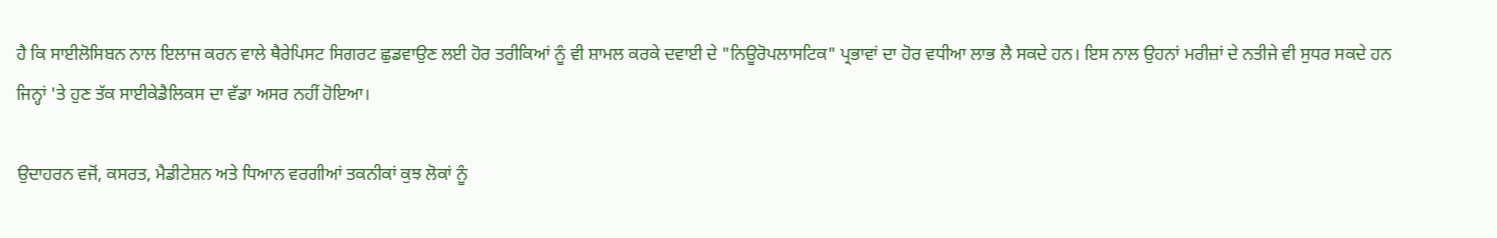ਹੈ ਕਿ ਸਾਈਲੋਸਿਬਨ ਨਾਲ ਇਲਾਜ ਕਰਨ ਵਾਲੇ ਥੈਰੇਪਿਸਟ ਸਿਗਰਟ ਛੁਡਵਾਉਣ ਲਈ ਹੋਰ ਤਰੀਕਿਆਂ ਨੂੰ ਵੀ ਸ਼ਾਮਲ ਕਰਕੇ ਦਵਾਈ ਦੇ "ਨਿਊਰੋਪਲਾਸਟਿਕ" ਪ੍ਰਭਾਵਾਂ ਦਾ ਹੋਰ ਵਧੀਆ ਲਾਭ ਲੈ ਸਕਦੇ ਹਨ। ਇਸ ਨਾਲ ਉਹਨਾਂ ਮਰੀਜ਼ਾਂ ਦੇ ਨਤੀਜੇ ਵੀ ਸੁਧਰ ਸਕਦੇ ਹਨ ਜਿਨ੍ਹਾਂ 'ਤੇ ਹੁਣ ਤੱਕ ਸਾਈਕੇਡੈਲਿਕਸ ਦਾ ਵੱਡਾ ਅਸਰ ਨਹੀਂ ਹੋਇਆ।

ਉਦਾਹਰਨ ਵਜੋਂ, ਕਸਰਤ, ਮੈਡੀਟੇਸ਼ਨ ਅਤੇ ਧਿਆਨ ਵਰਗੀਆਂ ਤਕਨੀਕਾਂ ਕੁਝ ਲੋਕਾਂ ਨੂੰ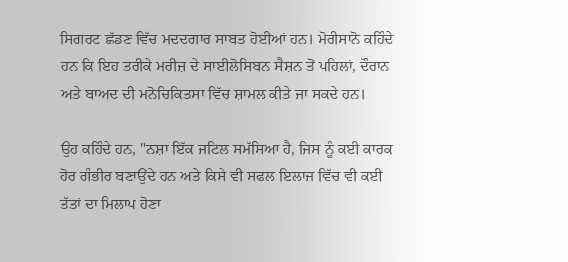ਸਿਗਰਟ ਛੱਡਣ ਵਿੱਚ ਮਦਦਗਾਰ ਸਾਬਤ ਹੋਈਆਂ ਹਨ। ਮੋਰੀਸਾਨੋ ਕਹਿੰਦੇ ਹਨ ਕਿ ਇਹ ਤਰੀਕੇ ਮਰੀਜ਼ ਦੇ ਸਾਈਲੋਸਿਬਨ ਸੈਸ਼ਨ ਤੋਂ ਪਹਿਲਾਂ, ਦੌਰਾਨ ਅਤੇ ਬਾਅਦ ਦੀ ਮਨੋਚਿਕਿਤਸਾ ਵਿੱਚ ਸ਼ਾਮਲ ਕੀਤੇ ਜਾ ਸਕਦੇ ਹਨ।

ਉਹ ਕਹਿੰਦੇ ਹਨ, "ਨਸ਼ਾ ਇੱਕ ਜਟਿਲ ਸਮੱਸਿਆ ਹੈ, ਜਿਸ ਨੂੰ ਕਈ ਕਾਰਕ ਹੋਰ ਗੰਭੀਰ ਬਣਾਉਂਦੇ ਹਨ ਅਤੇ ਕਿਸੇ ਵੀ ਸਫਲ ਇਲਾਜ ਵਿੱਚ ਵੀ ਕਈ ਤੱਤਾਂ ਦਾ ਮਿਲਾਪ ਹੋਣਾ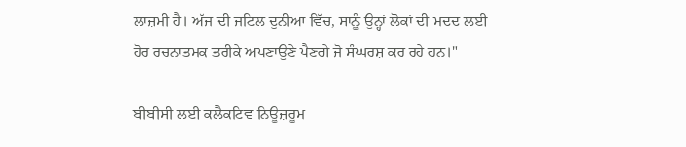ਲਾਜ਼ਮੀ ਹੈ। ਅੱਜ ਦੀ ਜਟਿਲ ਦੁਨੀਆ ਵਿੱਚ, ਸਾਨੂੰ ਉਨ੍ਹਾਂ ਲੋਕਾਂ ਦੀ ਮਦਦ ਲਈ ਹੋਰ ਰਚਨਾਤਮਕ ਤਰੀਕੇ ਅਪਣਾਉਣੇ ਪੈਣਗੇ ਜੋ ਸੰਘਰਸ਼ ਕਰ ਰਹੇ ਹਨ।"

ਬੀਬੀਸੀ ਲਈ ਕਲੈਕਟਿਵ ਨਿਊਜ਼ਰੂਮ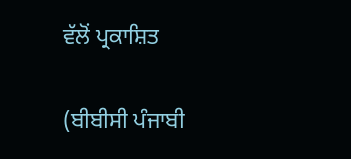ਵੱਲੋਂ ਪ੍ਰਕਾਸ਼ਿਤ

(ਬੀਬੀਸੀ ਪੰਜਾਬੀ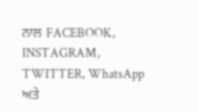ਨਾਲ FACEBOOK, INSTAGRAM, TWITTER, WhatsApp ਅਤੇ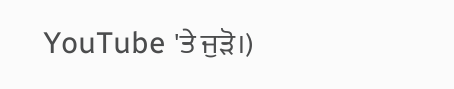YouTube 'ਤੇ ਜੁੜੋ।)